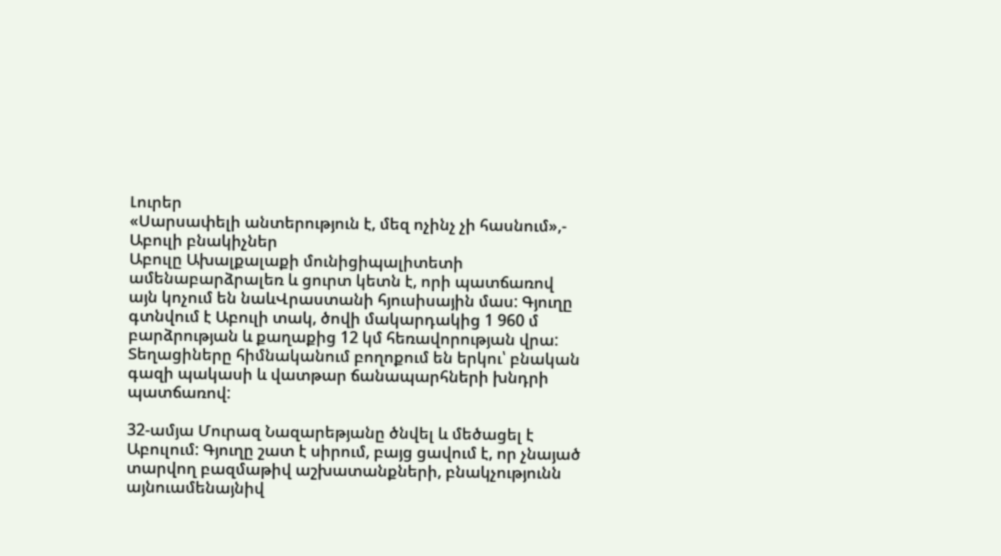Լուրեր
«Սարսափելի անտերություն է, մեզ ոչինչ չի հասնում»,- Աբուլի բնակիչներ
Աբուլը Ախալքալաքի մունիցիպալիտետի ամենաբարձրալեռ և ցուրտ կետն է, որի պատճառով այն կոչում են նաևՎրաստանի հյուսիսային մաս: Գյուղը գտնվում է Աբուլի տակ, ծովի մակարդակից 1 960 մ բարձրության և քաղաքից 12 կմ հեռավորության վրա: Տեղացիները հիմնականում բողոքում են երկու՝ բնական գազի պակասի և վատթար ճանապարհների խնդրի պատճառով:

32-ամյա Մուրազ Նազարեթյանը ծնվել և մեծացել է Աբուլում: Գյուղը շատ է սիրում, բայց ցավում է, որ չնայած տարվող բազմաթիվ աշխատանքների, բնակչությունն այնուամենայնիվ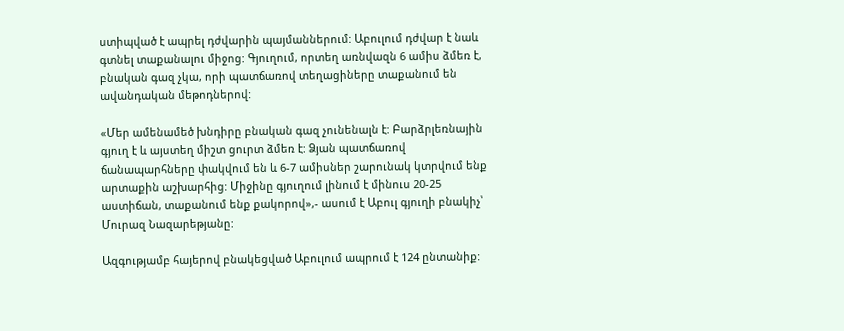ստիպված է ապրել դժվարին պայմաններում: Աբուլում դժվար է նաև գտնել տաքանալու միջոց: Գյուղում, որտեղ առնվազն 6 ամիս ձմեռ է, բնական գազ չկա, որի պատճառով տեղացիները տաքանում են ավանդական մեթոդներով:

«Մեր ամենամեծ խնդիրը բնական գազ չունենալն է: Բարձրլեռնային գյուղ է և այստեղ միշտ ցուրտ ձմեռ է: Ձյան պատճառով ճանապարհները փակվում են և 6-7 ամիսներ շարունակ կտրվում ենք արտաքին աշխարհից: Միջինը գյուղում լինում է մինուս 20-25 աստիճան, տաքանում ենք քակորով»,- ասում է Աբուլ գյուղի բնակիչ՝ Մուրազ Նազարեթյանը:

Ազգությամբ հայերով բնակեցված Աբուլում ապրում է 124 ընտանիք: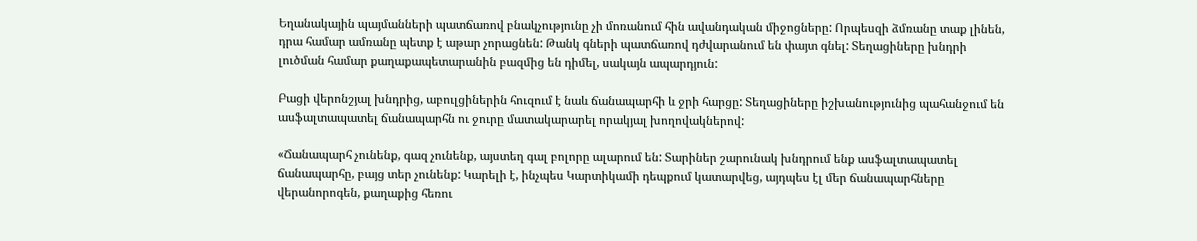Եղանակային պայմանների պատճառով բնակչությունը չի մոռանում հին ավանդական միջոցները: Որպեսզի ձմռանը տաք լինեն, դրա համար ամռանը պետք է աթար չորացնեն: Թանկ գների պատճառով դժվարանում են փայտ գնել: Տեղացիները խնդրի լուծման համար քաղաքապետարանին բազմից են դիմել, սակայն ապարդյուն:

Բացի վերոնշյալ խնդրից, աբուլցիներին հուզում է նաև ճանապարհի և ջրի հարցը: Տեղացիները իշխանությունից պահանջում են ասֆալտապատել ճանապարհն ու ջուրը մատակարարել որակյալ խողովակներով:

«Ճանապարհ չունենք, գազ չունենք, այստեղ գալ բոլորը ալարում են: Տարիներ շարունակ խնդրում ենք ասֆալտապատել ճանապարհը, բայց տեր չունենք: Կարելի է, ինչպես Կարտիկամի դեպքում կատարվեց, այդպես էլ մեր ճանապարհները վերանորոգեն, քաղաքից հեռու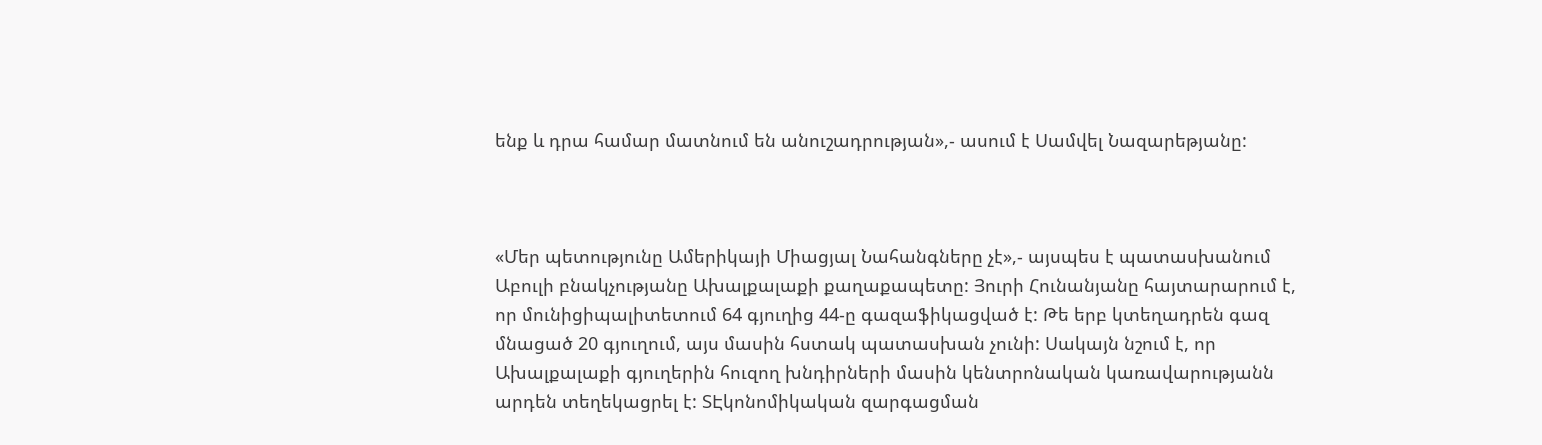ենք և դրա համար մատնում են անուշադրության»,- ասում է Սամվել Նազարեթյանը:



«Մեր պետությունը Ամերիկայի Միացյալ Նահանգները չէ»,- այսպես է պատասխանում Աբուլի բնակչությանը Ախալքալաքի քաղաքապետը: Յուրի Հունանյանը հայտարարում է, որ մունիցիպալիտետում 64 գյուղից 44-ը գազաֆիկացված է: Թե երբ կտեղադրեն գազ մնացած 20 գյուղում, այս մասին հստակ պատասխան չունի: Սակայն նշում է, որ Ախալքալաքի գյուղերին հուզող խնդիրների մասին կենտրոնական կառավարությանն արդեն տեղեկացրել է: ՏԷկոնոմիկական զարգացման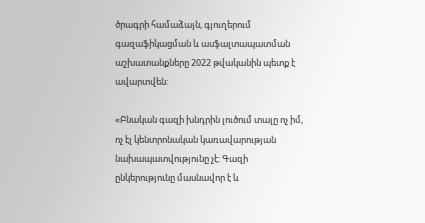ծրագրի համաձայն, գյուղերում գազաֆիկացման և ասֆալտապատման աշխատանքները 2022 թվականին պետք է ավարտվեն:

«Բնական գազի խնդրին լուծում տալը ոչ իմ, ոչ էլ կենտրոնական կառավարության նախապատվությունը չէ: Գազի ընկերությունը մասնավոր է և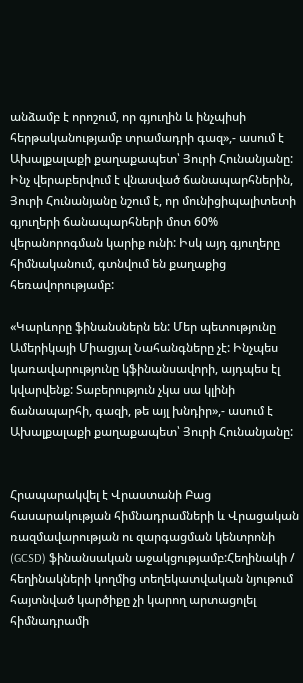անձամբ է որոշում, որ գյուղին և ինչպիսի հերթականությամբ տրամադրի գազ»,- ասում է Ախալքալաքի քաղաքապետ՝ Յուրի Հունանյանը:
Ինչ վերաբերվում է վնասված ճանապարհներին, Յուրի Հունանյանը նշում է, որ մունիցիպալիտետի գյուղերի ճանապարհների մոտ 60% վերանորոգման կարիք ունի: Իսկ այդ գյուղերը հիմնականում, գտնվում են քաղաքից հեռավորությամբ:

«Կարևորը ֆինանսներն են: Մեր պետությունը Ամերիկայի Միացյալ Նահանգները չէ: Ինչպես կառավարությունը կֆինանսավորի, այդպես էլ կվարվենք: Տաբերություն չկա սա կլինի ճանապարհի, գազի, թե այլ խնդիր»,- ասում է Ախալքալաքի քաղաքապետ՝ Յուրի Հունանյանը:


Հրապարակվել է Վրաստանի Բաց հասարակության հիմնադրամների և Վրացական ռազմավարության ու զարգացման կենտրոնի (GCSD) ֆինանսական աջակցությամբ:Հեղինակի / հեղինակների կողմից տեղեկատվական նյութում հայտնված կարծիքը չի կարող արտացոլել հիմնադրամի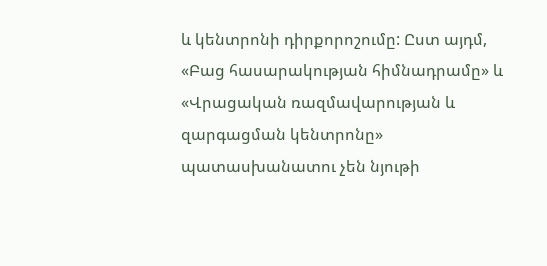և կենտրոնի դիրքորոշումը: Ըստ այդմ, «Բաց հասարակության հիմնադրամը» և «Վրացական ռազմավարության և զարգացման կենտրոնը» պատասխանատու չեն նյութի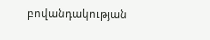բովանդակության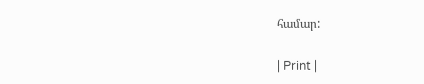համար:

| Print |